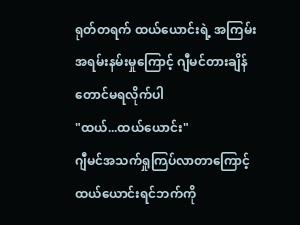ရုတ်တရက် ထယ်ယောင်းရဲ့ အကြမ်းအရမ်းနမ်းမှုကြောင့် ဂျီမင်တားချိန်တောင်မရလိုက်ပါ
"ထယ်...ထယ်ယောင်း"
ဂျီမင်အသက်ရှုကြပ်လာတာကြောင့် ထယ်ယောင်းရင်ဘက်ကို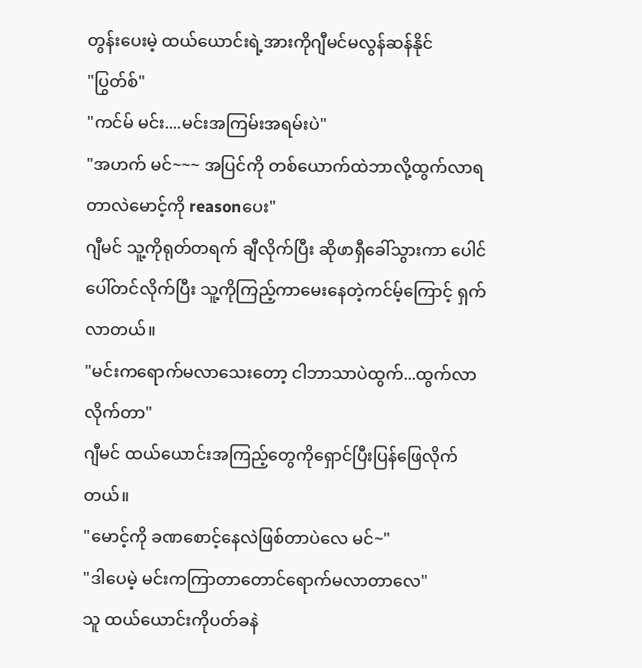တွန်းပေးမဲ့ ထယ်ယောင်းရဲ့အားကိုဂျီမင်မလွန်ဆန်နိုင်
"ပြွတ်စ်"
"ကင်မ် မင်း....မင်းအကြမ်းအရမ်းပဲ"
"အဟက် မင်~~~ အပြင်ကို တစ်ယောက်ထဲဘာလို့ထွက်လာရတာလဲမောင့်ကို reasonပေး"
ဂျီမင် သူ့ကိုရုတ်တရက် ချီလိုက်ပြီး ဆိုဖာရှီခေါ်သွားကာ ပေါင်ပေါ်တင်လိုက်ပြီး သူ့ကိုကြည့်ကာမေးနေတဲ့ကင်မ့်ကြောင့် ရှက်လာတယ်။
"မင်းကရောက်မလာသေးတော့ ငါဘာသာပဲထွက်...ထွက်လာလိုက်တာ"
ဂျီမင် ထယ်ယောင်းအကြည့်တွေကိုရှောင်ပြီးပြန်ဖြေလိုက်တယ်။
"မောင့်ကို ခဏစောင့်နေလဲဖြစ်တာပဲလေ မင်~"
"ဒါပေမဲ့ မင်းကကြာတာတောင်ရောက်မလာတာလေ"
သူ ထယ်ယောင်းကိုပတ်ခနဲ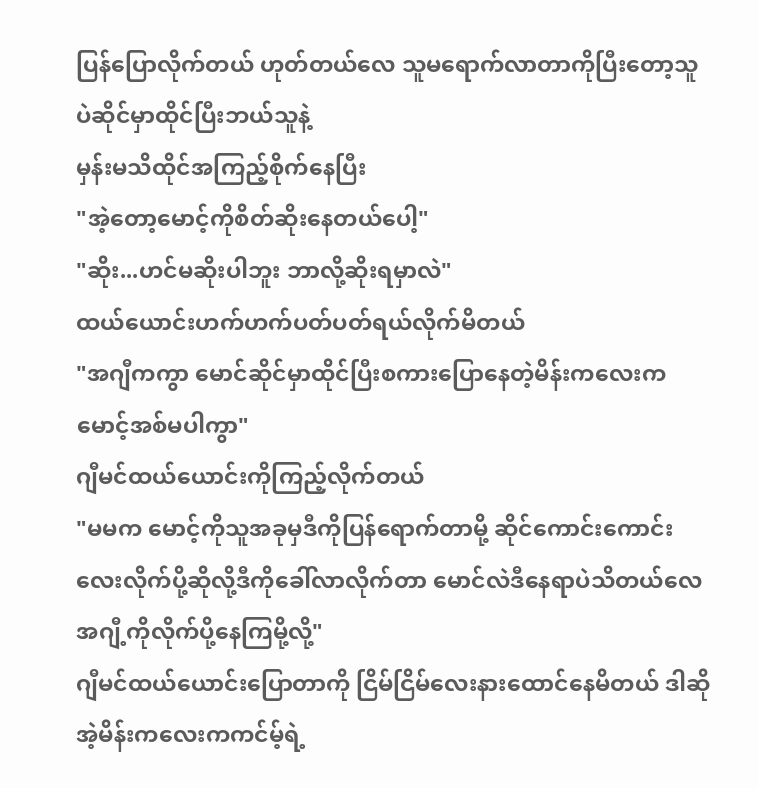ပြန်ပြောလိုက်တယ် ဟုတ်တယ်လေ သူမရောက်လာတာကိုပြီးတော့သူပဲဆိုင်မှာထိုင်ပြီးဘယ်သူနဲ့
မှန်းမသိထိုင်အကြည့်စိုက်နေပြီး
"အဲ့တော့မောင့်ကိုစိတ်ဆိုးနေတယ်ပေါ့"
"ဆိုး...ဟင်မဆိုးပါဘူး ဘာလို့ဆိုးရမှာလဲ"
ထယ်ယောင်းဟက်ဟက်ပတ်ပတ်ရယ်လိုက်မိတယ်
"အဂျီကကွာ မောင်ဆိုင်မှာထိုင်ပြီးစကားပြောနေတဲ့မိန်းကလေးကမောင့်အစ်မပါကွာ"
ဂျီမင်ထယ်ယောင်းကိုကြည့်လိုက်တယ်
"မမက မောင့်ကိုသူအခုမှဒီကိုပြန်ရောက်တာမို့ ဆိုင်ကောင်းကောင်းလေးလိုက်ပို့ဆိုလို့ဒီကိုခေါ်လာလိုက်တာ မောင်လဲဒီနေရာပဲသိတယ်လေအဂျီ့ကိုလိုက်ပို့နေကြမို့လို့"
ဂျီမင်ထယ်ယောင်းပြောတာကို ငြိမ်ငြိမ်လေးနားထောင်နေမိတယ် ဒါဆို အဲ့မိန်းကလေးကကင်မ့်ရဲ့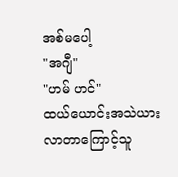အစ်မပေါ့
"အဂျီ"
"ဟမ် ဟင်"
ထယ်ယောင်းအသဲယားလာတာကြောင့်သူ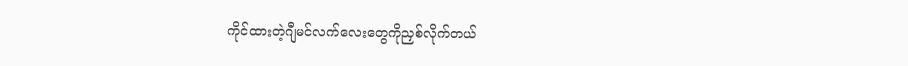ကိုင်ထားတဲ့ဂျီမင်လက်လေးတွေကိုညှစ်လိုက်တယ်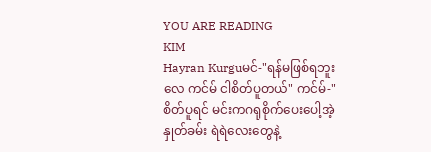YOU ARE READING
KIM
Hayran Kurguမင်-"ရန်မဖြစ်ရဘူးလေ ကင်မ် ငါစိတ်ပူတယ်" ကင်မ်-"စိတ်ပူရင် မင်းကဂရုစိုက်ပေးပေါ့အဲ့နှုတ်ခမ်း ရဲရဲလေးတွေနဲ့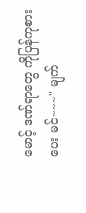မောင့် ဒဏ်ရာတွေ ကိုပြန်ကုစားပေး မင်~~~" မျက်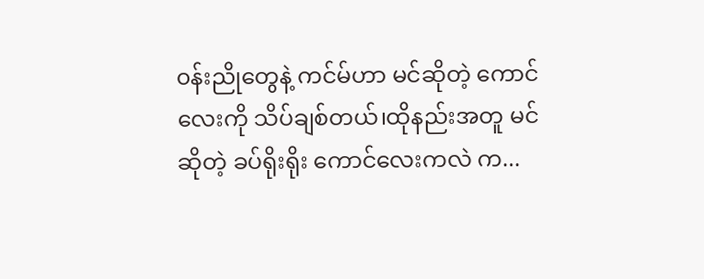၀န်းညိုတွေနဲ့ ကင်မ်ဟာ မင်ဆိုတဲ့ ကောင်လေးကို သိပ်ချစ်တယ်၊ထိုနည်းအတူ မင်ဆိုတဲ့ ခပ်ရိုးရိုး ကောင်လေးကလဲ က...